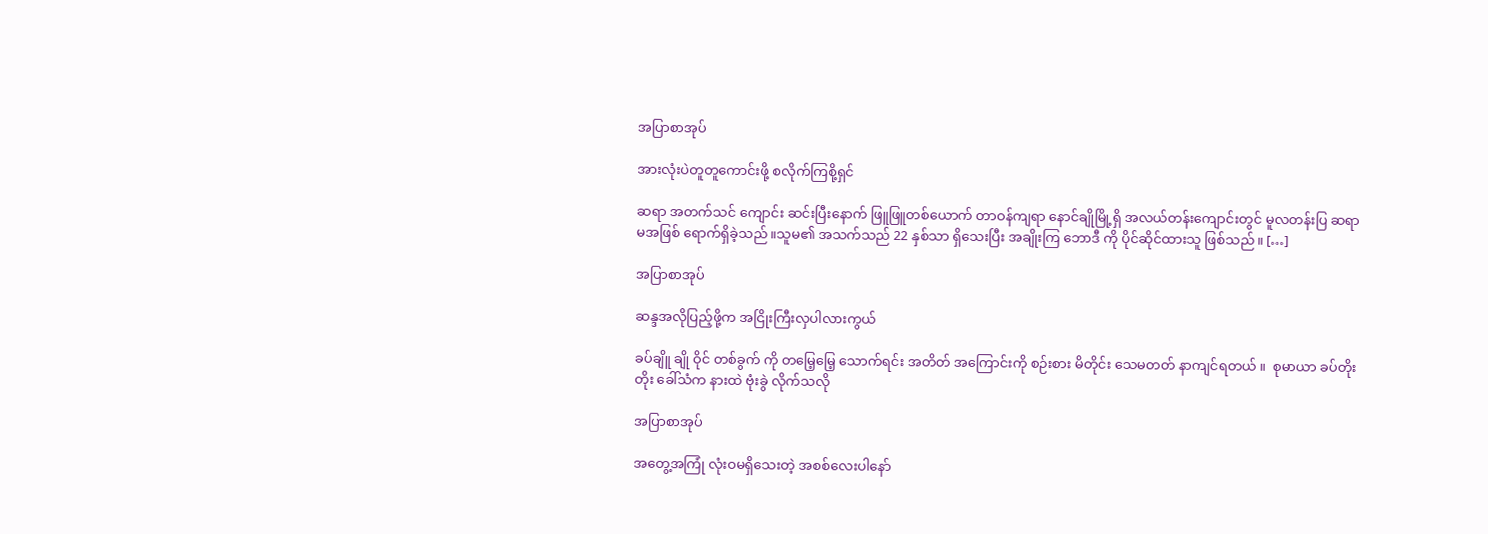အပြာစာအုပ်

အားလုံးပဲတူတူကောင်းဖို့ စလိုက်ကြစို့ရှင်

ဆရာ အတက်သင် ကျောင်း ဆင်းပြီးနောက် ဖြူဖြူတစ်ယောက် တာဝန်ကျရာ နောင်ချိုမြို့ရှိ အလယ်တန်းကျောင်းတွင် မူလတန်းပြ ဆရာမအဖြစ် ရောက်ရှိခဲ့သည်။သူမ၏ အသက်သည် 22 နှစ်သာ ရှိသေးပြီး အချိုးကြ ဘောဒီ ကို ပိုင်ဆိုင်ထားသူ ဖြစ်သည်။ […]

အပြာစာအုပ်

ဆန္ဒအလိုပြည့်ဖို့က အငြိုးကြီးလှပါလားကွယ်

ခပ်ချိူ ချို ဝိုင် တစ်ခွက် ကို တမြေ့မြေ့ သောက်ရင်း အတိတ် အကြောင်းကို စဉ်းစား မိတိုင်း သေမတတ် နာကျင်ရတယ် ။  စုမာယာ ခပ်တိုးတိုး ခေါ်သံက နားထဲ ဗုံးခွဲ လိုက်သလို

အပြာစာအုပ်

အတွေ့အကြုံ လုံးဝမရှိသေးတဲ့ အစစ်လေးပါနော်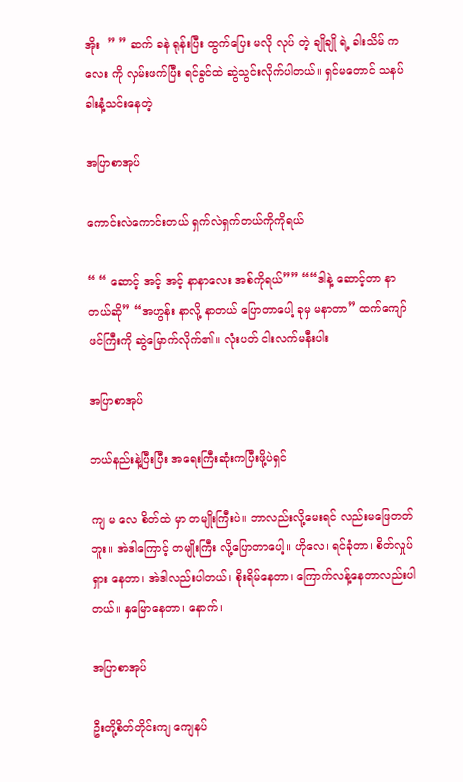အိုး  ” ” ဆက် ခနဲ ရုန်းပြီး ထွက်ပြေး မလို လုပ် တဲ့ ချိုချို ရဲ့ ခါးသိမ် ကလေး ကို လှမ်းဖက်ပြီး ရင်ခွင်ထဲ ဆွဲသွင်းလိုက်ပါတယ်။ ရှင်မတောင် သနပ်ခါးနံ့သင်းနေတဲ့

အပြာစာအုပ်

ကောင်းလဲကောင်းတယ် ရှက်လဲရှက်တယ်ကိုကိုရယ်

“ “ ဆောင့် အင့် အင့် နာနာလေး အစ်ကိုရယ်”” ““ဒါနဲ့ ဆောင့်တာ နာတယ်ဆို” “အဟွန်း နာလို့ နာတယ် ပြောတာပေါ့ ခုမှ မနာတာ” ထက်ကျော်ဖင်ကြီးကို ဆွဲမြောက်လိုက်၏။ လုံးပတ် ငါးလက်မနီးပါး

အပြာစာအုပ်

ဘယ်နည်းနဲ့ပြီးပြီး အရေးကြီးဆုံးကပြီးဖို့ပဲရှင်

ကျ မ လေ စိတ်ထဲ မှာ တမျိုးကြီးပဲ။ ဘာလည်းလို့မေးရင် လည်းမဖြေတတ်ဘူး။ အဲဒါကြောင့် တမျိုးကြီး လို့ပြောတာပေါ့။ ဟိုလေ၊ ရင်ခုံတာ၊ စိတ်လှုပ်ရှား နေတာ၊ အဲဒါလည်းပါတယ်၊ စိုးရိမ်နေတာ၊ ကြောက်လန့်နေတာလည်းပါတယ်။ နှမြောနေတာ၊ နောက်၊

အပြာစာအုပ်

ဦးတို့စိတ်တိုင်းကျ ကျေနပ်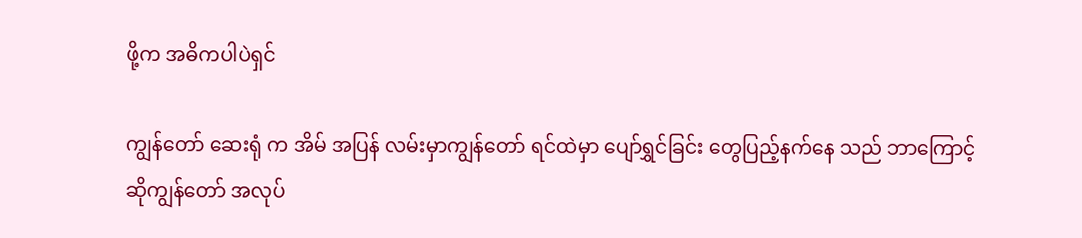ဖို့က အဓိကပါပဲရှင်

ကျွန်တော် ဆေးရုံ က အိမ် အပြန် လမ်းမှာကျွန်တော် ရင်ထဲမှာ ပျော်ရွှင်ခြင်း တွေပြည့်နက်နေ သည် ဘာကြောင့် ဆိုကျွန်တော် အလုပ်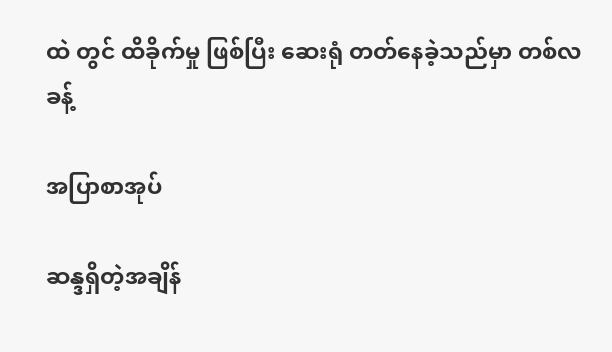ထဲ တွင် ထိခိုက်မှု ဖြစ်ပြီး ဆေးရုံ တတ်နေခဲ့သည်မှာ တစ်လခန့်

အပြာစာအုပ်

ဆန္ဒရှိတဲ့အချိန်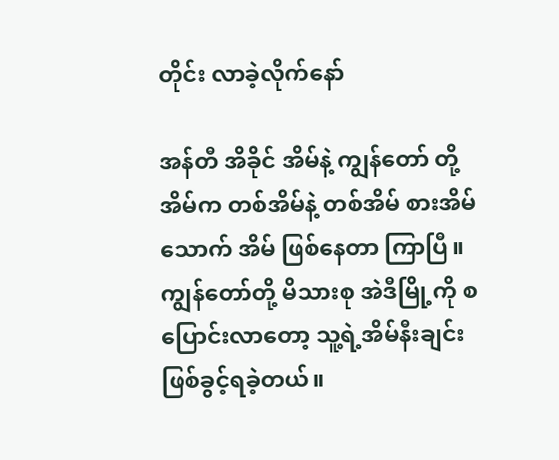တိုင်း လာခဲ့လိုက်နော်

အန်တီ အိခိုင် အိမ်နဲ့ ကျွန်တော် တို့ အိမ်က တစ်အိမ်နဲ့ တစ်အိမ် စားအိမ် သောက် အိမ် ဖြစ်နေတာ ကြာပြီ။ ကျွန်တော်တို့ မိသားစု အဲဒီမြို့ကို စပြောင်းလာတော့ သူ့ရဲ့အိမ်နီးချင်း ဖြစ်ခွင့်ရခဲ့တယ်။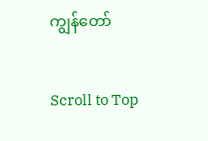ကျွန်တော်

Scroll to Top